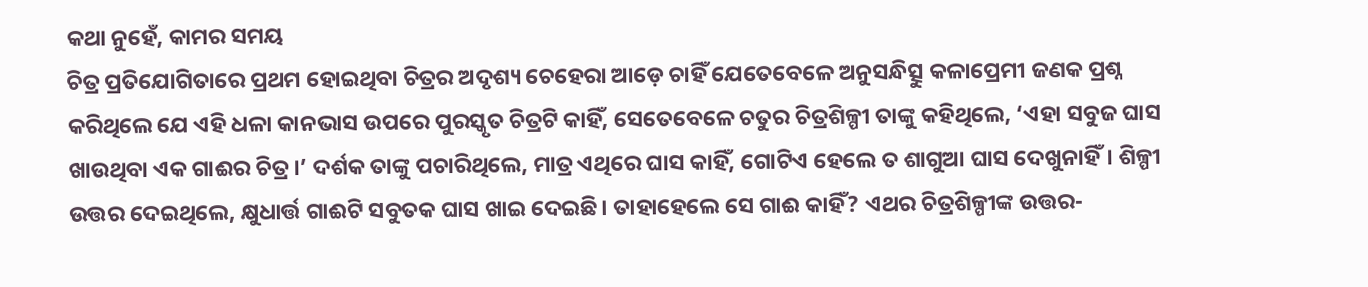କଥା ନୁହେଁ, କାମର ସମୟ
ଚିତ୍ର ପ୍ରତିଯୋଗିତାରେ ପ୍ରଥମ ହୋଇଥିବା ଚିତ୍ରର ଅଦୃଶ୍ୟ ଚେହେରା ଆଡ଼େ ଚାହିଁ ଯେତେବେଳେ ଅନୁସନ୍ଧିତ୍ସୁ କଳାପ୍ରେମୀ ଜଣକ ପ୍ରଶ୍ନ କରିଥିଲେ ଯେ ଏହି ଧଳା କାନଭାସ ଉପରେ ପୁରସ୍କୃତ ଚିତ୍ରଟି କାହିଁ, ସେତେବେଳେ ଚତୁର ଚିତ୍ରଶିଳ୍ପୀ ତାଙ୍କୁ କହିଥିଲେ, ‘ଏହା ସବୁଜ ଘାସ ଖାଉଥିବା ଏକ ଗାଈର ଚିତ୍ର।’ ଦର୍ଶକ ତାଙ୍କୁ ପଚାରିଥିଲେ, ମାତ୍ର ଏଥିରେ ଘାସ କାହିଁ, ଗୋଟିଏ ହେଲେ ତ ଶାଗୁଆ ଘାସ ଦେଖୁନାହିଁ। ଶିଳ୍ପୀ ଉତ୍ତର ଦେଇଥିଲେ, କ୍ଷୁଧାର୍ତ୍ତ ଗାଈଟି ସବୁତକ ଘାସ ଖାଇ ଦେଇଛି। ତାହାହେଲେ ସେ ଗାଈ କାହିଁ? ଏଥର ଚିତ୍ରଶିଳ୍ପୀଙ୍କ ଉତ୍ତର-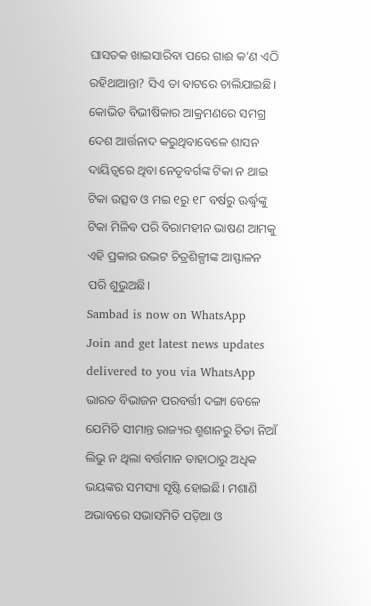ଘାସତକ ଖାଇସାରିବା ପରେ ଗାଈ କ’ଣ ଏଠି ରହିଥାଆନ୍ତା? ସିଏ ତା ବାଟରେ ଚାଲିଯାଇଛି। କୋଭିଡ ବିଭୀଷିକାର ଆକ୍ରମଣରେ ସମଗ୍ର ଦେଶ ଆର୍ତ୍ତନାଦ କରୁଥିବାବେଳେ ଶାସନ ଦାୟିତ୍ବରେ ଥିବା ନେତୃବର୍ଗଙ୍କ ଟିକା ନ ଥାଇ ଟିକା ଉତ୍ସବ ଓ ମଇ ୧ରୁ ୧୮ ବର୍ଷରୁ ଊର୍ଦ୍ଧ୍ବଙ୍କୁ ଟିକା ମିଳିବ ପରି ବିରାମହୀନ ଭାଷଣ ଆମକୁ ଏହି ପ୍ରକାର ଉଦ୍ଭଟ ଚିତ୍ରଶିଳ୍ପୀଙ୍କ ଆସ୍ଫାଳନ ପରି ଶୁଭୁଅଛି।
Sambad is now on WhatsApp
Join and get latest news updates delivered to you via WhatsApp
ଭାରତ ବିଭାଜନ ପରବର୍ତ୍ତୀ ଦଙ୍ଗା ବେଳେ ଯେମିତି ସୀମାନ୍ତ ରାଜ୍ୟର ଶ୍ମଶାନରୁ ଚିତା ନିଆଁ ଲିଭୁ ନ ଥିଲା ବର୍ତ୍ତମାନ ତାହାଠାରୁ ଅଧିକ ଭୟଙ୍କର ସମସ୍ୟା ସୃଷ୍ଟି ହୋଇଛି। ମଶାଣି ଅଭାବରେ ସଭାସମିତି ପଡ଼ିଆ ଓ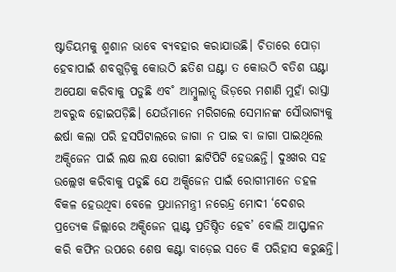ଷ୍ଟାଡିୟମକୁ ଶ୍ମଶାନ ଭାବେ ବ୍ୟବହାର କରାଯାଉଛି। ଚିତାରେ ପୋଡ଼ା ହେବାପାଇଁ ଶବଗୁଡ଼ିକୁ କୋଉଠି ଛତିଶ ଘଣ୍ଟା ତ କୋଉଠି ବତିଶ ଘଣ୍ଟା ଅପେକ୍ଷା କରିବାକୁ ପଡୁଛି ଏବ˚ ଆମ୍ବୁଲାନ୍ସ ଭିଡ଼ରେ ମଶାଣି ମୁହାଁ ରାସ୍ତା ଅବରୁଦ୍ଧ ହୋଇପଡ଼ିଛି। ଯେଉଁମାନେ ମରିଗଲେ ସେମାନଙ୍କ ସୌଭାଗ୍ୟକୁ ଈର୍ଷା କଲା ପରି ହସପିଟାଲରେ ଜାଗା ନ ପାଇ ବା ଜାଗା ପାଇଥିଲେ ଅକ୍ସିଜେନ ପାଇଁ ଲକ୍ଷ ଲକ୍ଷ ରୋଗୀ ଛାଟିପିଟି ହେଉଛନ୍ତି। ଦୁଃଖର ସହ ଉଲ୍ଲେଖ କରିବାକୁ ପଡୁଛି ଯେ ଅକ୍ସିଜେନ ପାଇଁ ରୋଗୀମାନେ ଡହଳ ବିକଳ ହେଉଥିବା ବେଳେ ପ୍ରଧାନମନ୍ତ୍ରୀ ନରେନ୍ଦ୍ର ମୋଦୀ ‘ଦେଶର ପ୍ରତ୍ୟେକ ଜିଲ୍ଲାରେ ଅକ୍ସିଜେନ ପ୍ଲାଣ୍ଟ ପ୍ରତିଷ୍ଠିତ ହେବ’ ବୋଲି ଆସ୍ଫାଳନ କରି କଫିନ ଉପରେ ଶେଷ କଣ୍ଟା ବାଡ଼େଇ ସତେ କି ପରିହାସ କରୁଛନ୍ତି।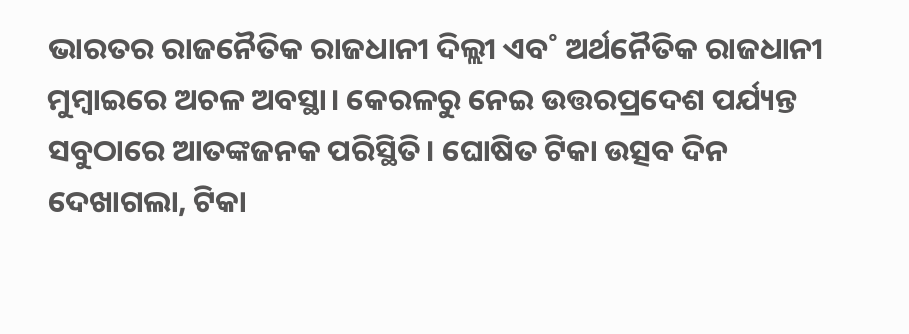ଭାରତର ରାଜନୈତିକ ରାଜଧାନୀ ଦିଲ୍ଲୀ ଏବ˚ ଅର୍ଥନୈତିକ ରାଜଧାନୀ ମୁମ୍ବାଇରେ ଅଚଳ ଅବସ୍ଥା। କେରଳରୁ ନେଇ ଉତ୍ତରପ୍ରଦେଶ ପର୍ଯ୍ୟନ୍ତ ସବୁଠାରେ ଆତଙ୍କଜନକ ପରିସ୍ଥିତି। ଘୋଷିତ ଟିକା ଉତ୍ସବ ଦିନ ଦେଖାଗଲା, ଟିକା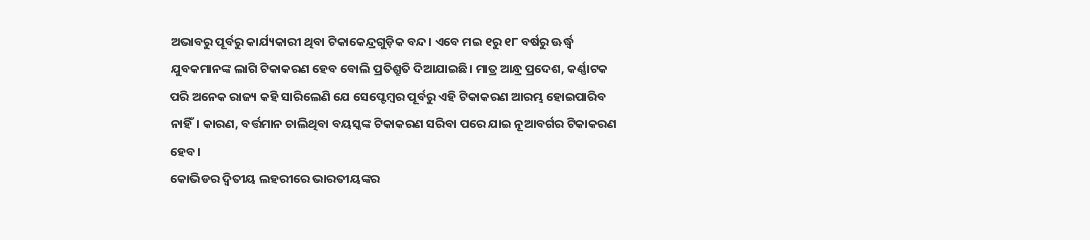ଅଭାବରୁ ପୂର୍ବରୁ କାର୍ଯ୍ୟକାରୀ ଥିବା ଟିକାକେନ୍ଦ୍ରଗୁଡ଼ିକ ବନ୍ଦ। ଏବେ ମଇ ୧ରୁ ୧୮ ବର୍ଷରୁ ଊର୍ଦ୍ଧ୍ବ ଯୁବକମାନଙ୍କ ଲାଗି ଟିକାକରଣ ହେବ ବୋଲି ପ୍ରତିଶ୍ରୁତି ଦିଆଯାଇଛି। ମାତ୍ର ଆନ୍ଧ୍ର ପ୍ରଦେଶ, କର୍ଣ୍ଣାଟକ ପରି ଅନେକ ରାଜ୍ୟ କହି ସାରିଲେଣି ଯେ ସେପ୍ଟେମ୍ବର ପୂର୍ବରୁ ଏହି ଟିକାକରଣ ଆରମ୍ଭ ହୋଇପାରିବ ନାହିଁ। କାରଣ, ବର୍ତ୍ତମାନ ଚାଲିଥିବା ବୟସ୍କଙ୍କ ଟିକାକରଣ ସରିବା ପରେ ଯାଇ ନୂଆବର୍ଗର ଟିକାକରଣ ହେବ।
କୋଭିଡର ଦ୍ବିତୀୟ ଲହରୀରେ ଭାରତୀୟଙ୍କର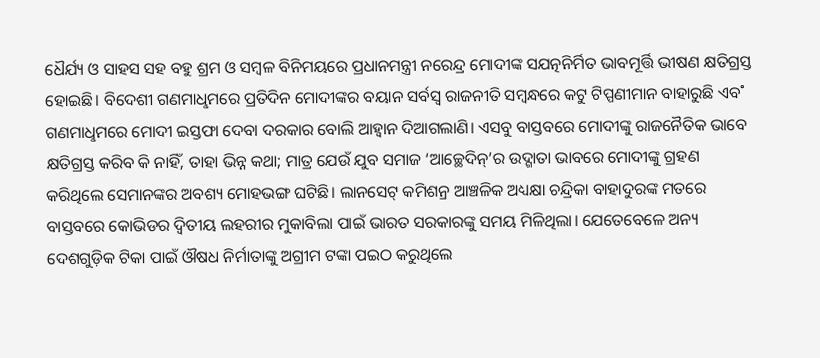ଧୈର୍ଯ୍ୟ ଓ ସାହସ ସହ ବହୁ ଶ୍ରମ ଓ ସମ୍ବଳ ବିନିମୟରେ ପ୍ରଧାନମନ୍ତ୍ରୀ ନରେନ୍ଦ୍ର ମୋଦୀଙ୍କ ସଯତ୍ନନିର୍ମିତ ଭାବମୂର୍ତ୍ତି ଭୀଷଣ କ୍ଷତିଗ୍ରସ୍ତ ହୋଇଛି। ବିଦେଶୀ ଗଣମାଧୢମରେ ପ୍ରତିଦିନ ମୋଦୀଙ୍କର ବୟାନ ସର୍ବସ୍ବ ରାଜନୀତି ସମ୍ବନ୍ଧରେ କଟୁ ଟିପ୍ପଣୀମାନ ବାହାରୁଛି ଏବ˚ ଗଣମାଧୢମରେ ମୋଦୀ ଇସ୍ତଫା ଦେବା ଦରକାର ବୋଲି ଆହ୍ବାନ ଦିଆଗଲାଣି। ଏସବୁ ବାସ୍ତବରେ ମୋଦୀଙ୍କୁ ରାଜନୈତିକ ଭାବେ କ୍ଷତିଗ୍ରସ୍ତ କରିବ କି ନାହିଁ, ତାହା ଭିନ୍ନ କଥା; ମାତ୍ର ଯେଉଁ ଯୁବ ସମାଜ ‘ଆଚ୍ଛେଦିନ୍’ର ଉଦ୍ଗାତା ଭାବରେ ମୋଦୀଙ୍କୁ ଗ୍ରହଣ କରିଥିଲେ ସେମାନଙ୍କର ଅବଶ୍ୟ ମୋହଭଙ୍ଗ ଘଟିଛି। ଲାନସେଟ୍ କମିଶନ୍ର ଆଞ୍ଚଳିକ ଅଧ୍ୟକ୍ଷା ଚନ୍ଦ୍ରିକା ବାହାଦୁରଙ୍କ ମତରେ ବାସ୍ତବରେ କୋଭିଡର ଦ୍ବିତୀୟ ଲହରୀର ମୁକାବିଲା ପାଇଁ ଭାରତ ସରକାରଙ୍କୁ ସମୟ ମିଳିଥିଲା। ଯେତେବେଳେ ଅନ୍ୟ ଦେଶଗୁଡ଼ିକ ଟିକା ପାଇଁ ଔଷଧ ନିର୍ମାତାଙ୍କୁ ଅଗ୍ରୀମ ଟଙ୍କା ପଇଠ କରୁଥିଲେ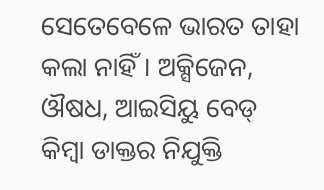ସେତେବେଳେ ଭାରତ ତାହା କଲା ନାହିଁ। ଅକ୍ସିଜେନ, ଔଷଧ, ଆଇସିୟୁ ବେଡ୍ କିମ୍ବା ଡାକ୍ତର ନିଯୁକ୍ତି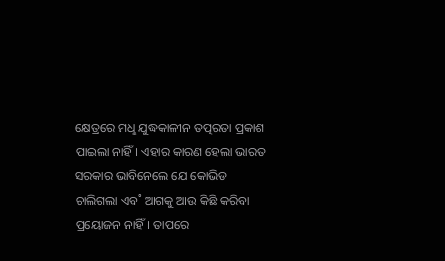କ୍ଷେତ୍ରରେ ମଧୢ ଯୁଦ୍ଧକାଳୀନ ତତ୍ପରତା ପ୍ରକାଶ ପାଇଲା ନାହିଁ। ଏହାର କାରଣ ହେଲା ଭାରତ ସରକାର ଭାବିନେଲେ ଯେ କୋଭିଡ ଚାଲିଗଲା ଏବ˚ ଆଗକୁ ଆଉ କିଛି କରିବା ପ୍ରୟୋଜନ ନାହିଁ। ତାପରେ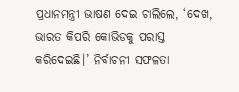ପ୍ରଧାନମନ୍ତ୍ରୀ ଭାଷଣ ଦେଇ ଚାଲିଲେ, ‘ଦେଖ, ଭାରତ କିପରି କୋଭିଡକୁ ପରାସ୍ତ କରିଦେଇଛି।’ ନିର୍ବାଚନୀ ସଫଳତା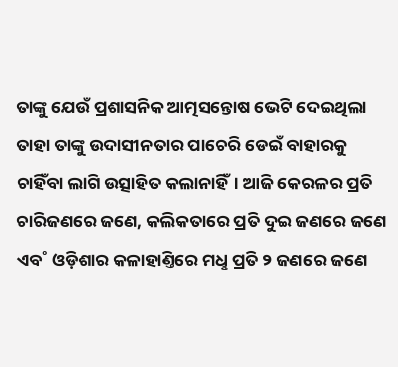ତାଙ୍କୁ ଯେଉଁ ପ୍ରଶାସନିକ ଆତ୍ମସନ୍ତୋଷ ଭେଟି ଦେଇଥିଲା ତାହା ତାଙ୍କୁ ଉଦାସୀନତାର ପାଚେରି ଡେଇଁ ବାହାରକୁ ଚାହିଁବା ଲାଗି ଉତ୍ସାହିତ କଲାନାହିଁ। ଆଜି କେରଳର ପ୍ରତି ଚାରିଜଣରେ ଜଣେ, କଲିକତାରେ ପ୍ରତି ଦୁଇ ଜଣରେ ଜଣେ ଏବ˚ ଓଡ଼ିଶାର କଳାହାଣ୍ତିରେ ମଧୢ ପ୍ରତି ୨ ଜଣରେ ଜଣେ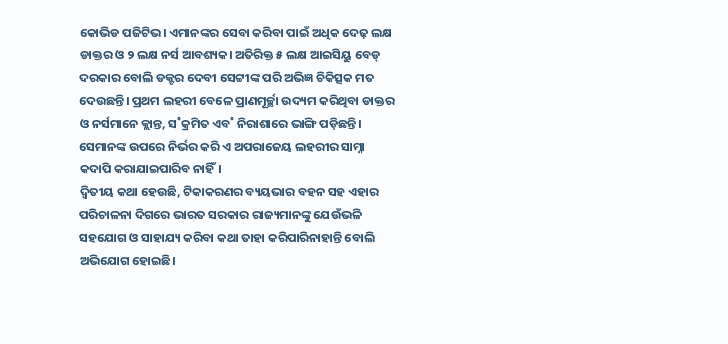କୋଭିଡ ପଜିଟିଭ। ଏମାନଙ୍କର ସେବା କରିବା ପାଇଁ ଅଧିକ ଦେଢ଼ ଲକ୍ଷ ଡାକ୍ତର ଓ ୨ ଲକ୍ଷ ନର୍ସ ଆବଶ୍ୟକ। ଅତିରିକ୍ତ ୫ ଲକ୍ଷ ଆଇସିୟୁ ବେଡ୍ ଦରକାର ବୋଲି ଡକ୍ଟର ଦେବୀ ସେଟ୍ଟୀଙ୍କ ପରି ଅଭିଜ୍ଞ ଚିକିତ୍ସକ ମତ ଦେଉଛନ୍ତି। ପ୍ରଥମ ଲହରୀ ବେଳେ ପ୍ରାଣମୂର୍ଚ୍ଛା ଉଦ୍ୟମ କରିଥିବା ଡାକ୍ତର ଓ ନର୍ସମାନେ କ୍ଲାନ୍ତ, ସ˚କ୍ରମିତ ଏବ˚ ନିରାଶାରେ ଭାଙ୍ଗି ପଡ଼ିଛନ୍ତି। ସେମାନଙ୍କ ଉପରେ ନିର୍ଭର କରି ଏ ଅପରାଜେୟ ଲହରୀର ସାମ୍ନା କଦାପି କରାଯାଇପାରିବ ନାହିଁ।
ଦ୍ବିତୀୟ କଥା ହେଉଛି, ଟିକାକରଣର ବ୍ୟୟଭାର ବହନ ସହ ଏହାର ପରିଚାଳନା ଦିଗରେ ଭାରତ ସରକାର ରାଜ୍ୟମାନଙ୍କୁ ଯେଉଁଭଳି ସହଯୋଗ ଓ ସାହାଯ୍ୟ କରିବା କଥା ତାହା କରିପାରିନାହାନ୍ତି ବୋଲି ଅଭିଯୋଗ ହୋଇଛି।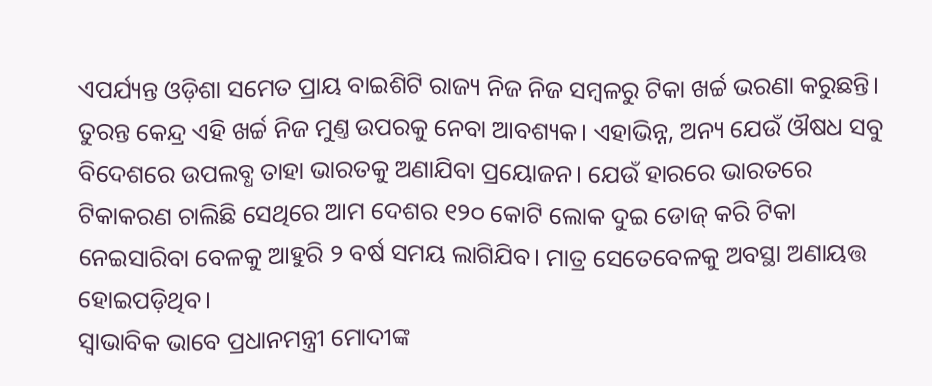ଏପର୍ଯ୍ୟନ୍ତ ଓଡ଼ିଶା ସମେତ ପ୍ରାୟ ବାଇଶିଟି ରାଜ୍ୟ ନିଜ ନିଜ ସମ୍ବଳରୁ ଟିକା ଖର୍ଚ୍ଚ ଭରଣା କରୁଛନ୍ତି। ତୁରନ୍ତ କେନ୍ଦ୍ର ଏହି ଖର୍ଚ୍ଚ ନିଜ ମୁଣ୍ତ ଉପରକୁ ନେବା ଆବଶ୍ୟକ। ଏହାଭିନ୍ନ, ଅନ୍ୟ ଯେଉଁ ଔଷଧ ସବୁ ବିଦେଶରେ ଉପଲବ୍ଧ ତାହା ଭାରତକୁ ଅଣାଯିବା ପ୍ରୟୋଜନ। ଯେଉଁ ହାରରେ ଭାରତରେ ଟିକାକରଣ ଚାଲିଛି ସେଥିରେ ଆମ ଦେଶର ୧୨୦ କୋଟି ଲୋକ ଦୁଇ ଡୋଜ୍ କରି ଟିକା ନେଇସାରିବା ବେଳକୁ ଆହୁରି ୨ ବର୍ଷ ସମୟ ଲାଗିଯିବ। ମାତ୍ର ସେତେବେଳକୁ ଅବସ୍ଥା ଅଣାୟତ୍ତ ହୋଇପଡ଼ିଥିବ।
ସ୍ବାଭାବିକ ଭାବେ ପ୍ରଧାନମନ୍ତ୍ରୀ ମୋଦୀଙ୍କ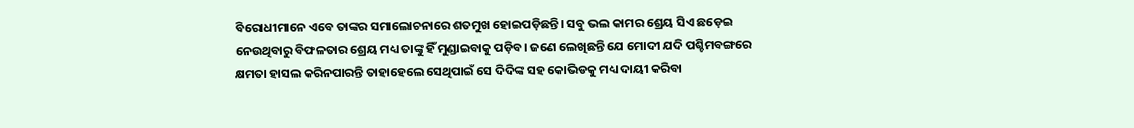ବିରୋଧୀମାନେ ଏବେ ତାଙ୍କର ସମାଲୋଚନାରେ ଶତମୁଖ ହୋଇପଡ଼ିଛନ୍ତି। ସବୁ ଭଲ କାମର ଶ୍ରେୟ ସିଏ ଛଡ଼େଇ ନେଉଥିବାରୁ ବିଫଳତାର ଶ୍ରେୟ ମଧ୍ୟ ତାଙ୍କୁ ହିଁ ମୁଣ୍ଡାଇବାକୁ ପଡ଼ିବ। ଜଣେ ଲେଖିଛନ୍ତି ଯେ ମୋଦୀ ଯଦି ପଶ୍ଚିମବଙ୍ଗରେ କ୍ଷମତା ହାସଲ କରିନପାରନ୍ତି ତାହାହେଲେ ସେଥିପାଇଁ ସେ ଦିଦିଙ୍କ ସହ କୋଭିଡକୁ ମଧ୍ୟ ଦାୟୀ କରିବା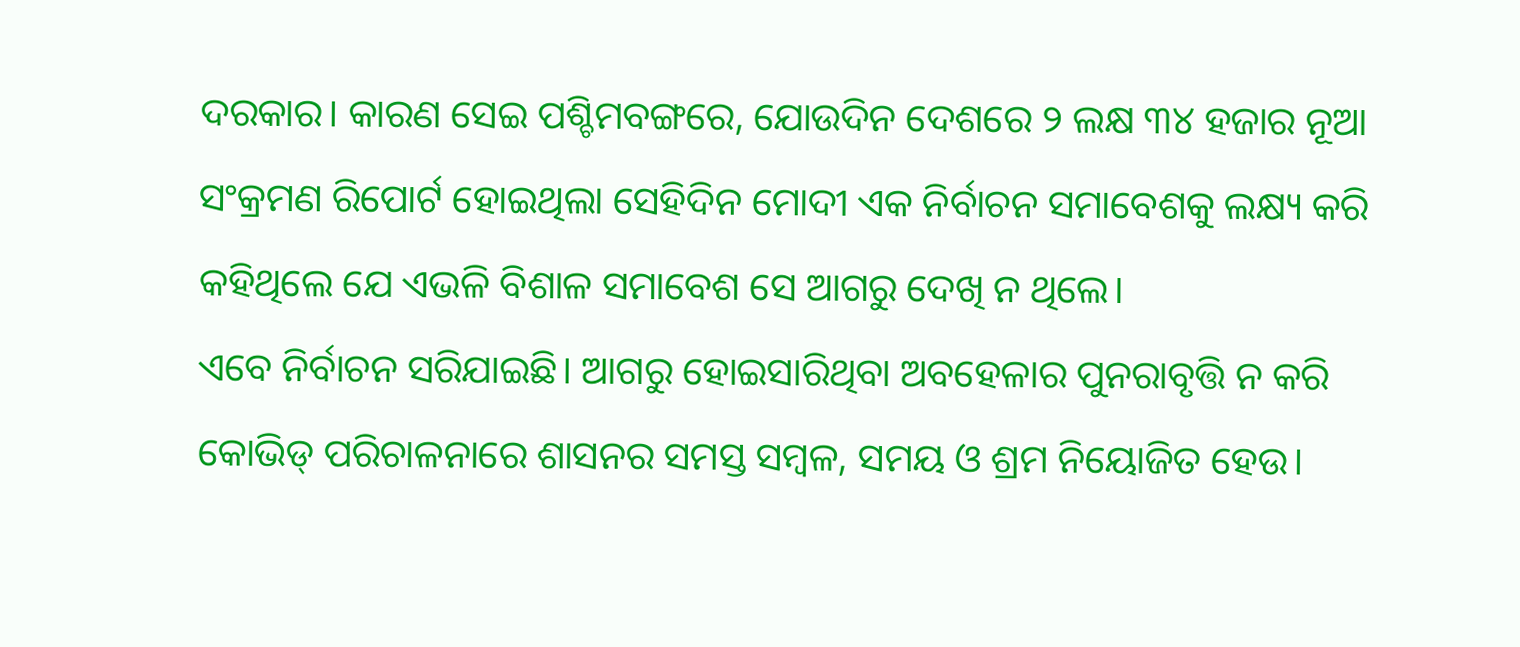ଦରକାର। କାରଣ ସେଇ ପଶ୍ଚିମବଙ୍ଗରେ, ଯୋଉଦିନ ଦେଶରେ ୨ ଲକ୍ଷ ୩୪ ହଜାର ନୂଆ ସଂକ୍ରମଣ ରିପୋର୍ଟ ହୋଇଥିଲା ସେହିଦିନ ମୋଦୀ ଏକ ନିର୍ବାଚନ ସମାବେଶକୁ ଲକ୍ଷ୍ୟ କରି କହିଥିଲେ ଯେ ଏଭଳି ବିଶାଳ ସମାବେଶ ସେ ଆଗରୁ ଦେଖି ନ ଥିଲେ।
ଏବେ ନିର୍ବାଚନ ସରିଯାଇଛି। ଆଗରୁ ହୋଇସାରିଥିବା ଅବହେଳାର ପୁନରାବୃତ୍ତି ନ କରି କୋଭିଡ୍ ପରିଚାଳନାରେ ଶାସନର ସମସ୍ତ ସମ୍ବଳ, ସମୟ ଓ ଶ୍ରମ ନିୟୋଜିତ ହେଉ।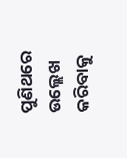ପୁଣିଥରେ ଉଲ୍ଲେଖ କରିବାକୁ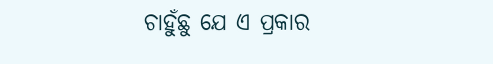ଚାହୁଁଛୁ ଯେ ଏ ପ୍ରକାର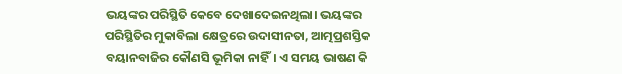ଭୟଙ୍କର ପରିସ୍ଥିତି କେବେ ଦେଖାଦେଇନଥିଲା। ଭୟଙ୍କର ପରିସ୍ଥିତିର ମୁକାବିଲା କ୍ଷେତ୍ରରେ ଉଦାସୀନତା, ଆତ୍ମପ୍ରଶସ୍ତିକ ବୟାନବାଜିର କୌଣସି ଭୂମିକା ନାହିଁ। ଏ ସମୟ ଭାଷଣ କି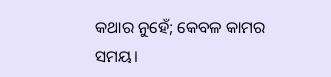କଥାର ନୁହେଁ; କେବଳ କାମର ସମୟ।